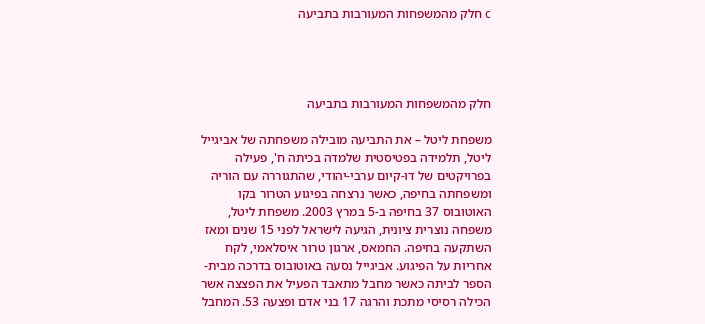c חלק מהמשפחות המעורבות בתביעה




חלק מהמשפחות המעורבות בתביעה

משפחת ליטל – את התביעה מובילה משפחתה של אביגייל ליטל, תלמידה בפטיסטית שלמדה בכיתה ח', פעילה בפרויקטים של דו-קיום ערבי-יהודי, שהתגוררה עם הוריה ומשפחתה בחיפה, כאשר נרצחה בפיגוע הטרור בקו האוטובוס 37 בחיפה ב-5 במרץ 2003. משפחת ליטל, משפחה נוצרית ציונית, הגיעה לישראל לפני 15 שנים ומאז השתקעה בחיפה. החמאס, ארגון טרור איסלאמי, לקח אחריות על הפיגוע. אביגייל נסעה באוטובוס בדרכה מבית-הספר לביתה כאשר מחבל מתאבד הפעיל את הפצצה אשר הכילה רסיסי מתכת והרגה 17 בני אדם ופצעה 53. המחבל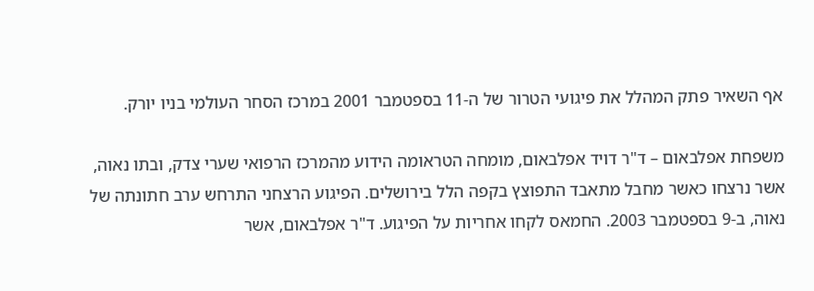אף השאיר פתק המהלל את פיגועי הטרור של ה-11 בספטמבר 2001 במרכז הסחר העולמי בניו יורק.

משפחת אפלבאום – ד"ר דויד אפלבאום, מומחה הטראומה הידוע מהמרכז הרפואי שערי צדק, ובתו נאוה, אשר נרצחו כאשר מחבל מתאבד התפוצץ בקפה הלל בירושלים. הפיגוע הרצחני התרחש ערב חתונתה של נאוה, ב-9 בספטמבר 2003. החמאס לקחו אחריות על הפיגוע. ד"ר אפלבאום, אשר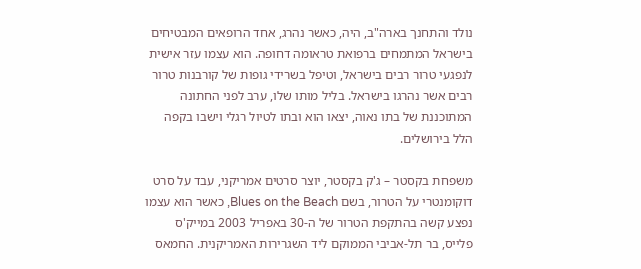נולד והתחנך בארה"ב, היה, כאשר נהרג, אחד הרופאים המבטיחים בישראל המתמחים ברפואת טראומה דחופה. הוא עצמו עזר אישית לנפגעי טרור רבים בישראל, וטיפל בשרידי גופות של קורבנות טרור רבים אשר נהרגו בישראל. בליל מותו שלו, ערב לפני החתונה המתוכננת של בתו נאוה, יצאו הוא ובתו לטיול רגלי וישבו בקפה הלל בירושלים.

משפחת בקסטר – ג'ק בקסטר, יוצר סרטים אמריקני, עבד על סרט דוקומנטרי על הטרור, בשם Blues on the Beach, כאשר הוא עצמו נפצע קשה בהתקפת הטרור של ה-30 באפריל 2003 במייק'ס פלייס, בר תל-אביבי הממוקם ליד השגרירות האמריקנית. החמאס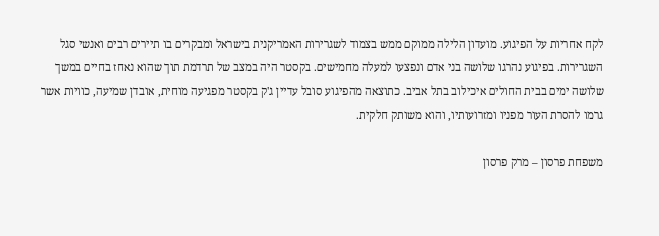לקח אחריות על הפיגוע. מועדון הלילה ממוקם ממש בצמוד לשגרירות האמריקנית בישראל ומבקרים בו תיירים רבים ואנשי סגל השגרירות. בפיגוע נהרגו שלושה בני אדם ונפצעו למעלה מחמישים. בקסטר היה במצב של תרדמת תוך שהוא נאחז בחיים במשך שלושה ימים בבית החולים איכילוב בתל אביב. כתוצאה מהפיגוע סובל עדיין ג'ק בקסטר מפגיעה מוחית, אובדן שמיעה, כוויות אשר גרמו להסרת העור מפניו ומזרועותיו, והוא משותק חלקית.

משפחת פרסון – מרק פרסון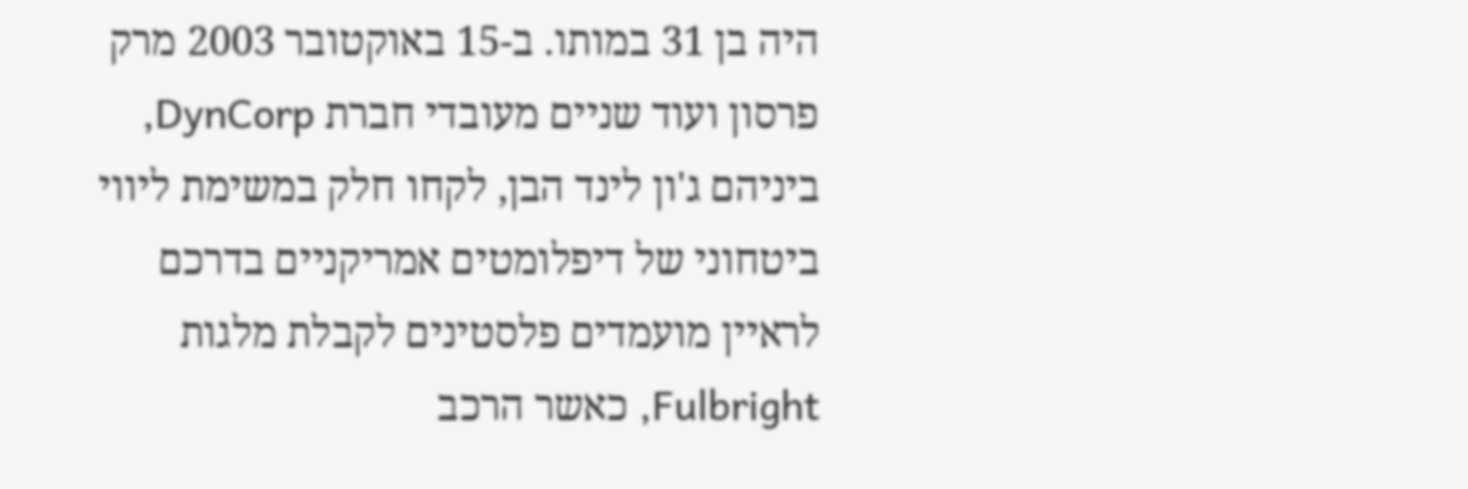היה בן 31 במותו. ב-15 באוקטובר 2003 מרק פרסון ועוד שניים מעובדי חברת DynCorp, ביניהם ג'ון לינד הבן, לקחו חלק במשימת ליווי ביטחוני של דיפלומטים אמריקניים בדרכם לראיין מועמדים פלסטינים לקבלת מלגות Fulbright, כאשר הרכב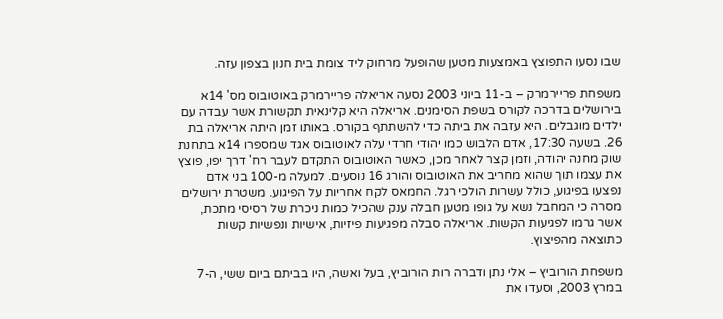שבו נסעו התפוצץ באמצעות מטען שהופעל מרחוק ליד צומת בית חנון בצפון עזה.

משפחת פריירמרק – ב-11 ביוני 2003 נסעה אריאלה פריירמרק באוטובוס מס' 14א בירושלים בדרכה לקורס בשפת הסימנים. אריאלה היא קלינאית תקשורת אשר עבדה עם ילדים מוגבלים. היא עזבה את ביתה כדי להשתתף בקורס. באותו זמן היתה אריאלה בת 26. בשעה 17:30, אדם הלבוש כמו יהודי חרדי עלה לאוטובוס אגד שמספרו 14א בתחנת שוק מחנה יהודה, וזמן קצר לאחר מכן, כאשר האוטובוס התקדם לעבר רח' דרך יפו, פוצץ את עצמו תוך שהוא מחריב את האוטובוס והורג 16 נוסעים. למעלה מ-100 בני אדם נפצעו בפיגוע, כולל עשרות הולכי רגל. החמאס לקח אחריות על הפיגוע. משטרת ירושלים מסרה כי המחבל נשא על גופו מטען חבלה ענק שהכיל כמות ניכרת של רסיסי מתכת, אשר גרמו לפגיעות הקשות. אריאלה סבלה מפגיעות פיזיות, אישיות ונפשיות קשות כתוצאה מהפיצוץ.

משפחת הורוביץ – אלי נתן ודברה רות הורוביץ, בעל ואשה, היו בביתם ביום ששי, ה-7 במרץ 2003, וסעדו את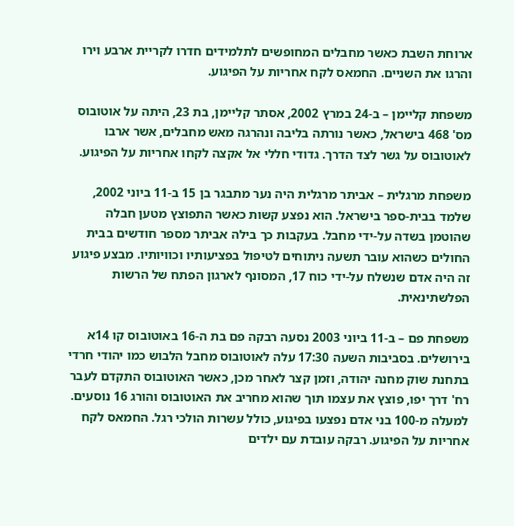ארוחת השבת כאשר מחבלים המחופשים לתלמידים חדרו לקריית ארבע וירו והרגו את השניים. החמאס לקח אחריות על הפיגוע.

משפחת קליימן – ב-24 במרץ 2002, אסתר קליימן, בת 23, היתה על אוטובוס מס' 468 בישראל, כאשר נורתה בליבה ונהרגה מאש מחבלים, אשר ארבו לאוטובוס על גשר לצד הדרך. גדודי חללי אל אקצה לקחו אחריות על הפיגוע.

משפחת מרגלית – אביתר מרגלית היה נער מתבגר בן 15 ב-11 ביוני 2002, שלמד בבית-ספר בישראל. הוא נפצע קשות כאשר התפוצץ מטען חבלה שהוטמן בשדה על-ידי מחבל. בעקבות כך בילה אביתר מספר חודשים בבית החולים כשהוא עובר תשעה ניתוחים לטיפול בפציעותיו וכוויותיו. מבצע פיגוע זה היה אדם שנשלח על-ידי כוח 17, המסונף לארגון הפתח של הרשות הפלשתינאית.

משפחת פם – ב-11 ביוני 2003 נסעה רבקה פם בת ה-16 באוטובוס קו 14א בירושלים. בסביבות השעה 17:30 עלה לאוטובוס מחבל הלבוש כמו יהודי חרדי בתחנת שוק מחנה יהודה, וזמן קצר לאחר מכן, כאשר האוטובוס התקדם לעבר רח' דרך יפו, פוצץ את עצמו תוך שהוא מחריב את האוטובוס והורג 16 נוסעים. למעלה מ-100 בני אדם נפצעו בפיגוע, כולל עשרות הולכי רגל. החמאס לקח אחריות על הפיגוע. רבקה עובדת עם ילדים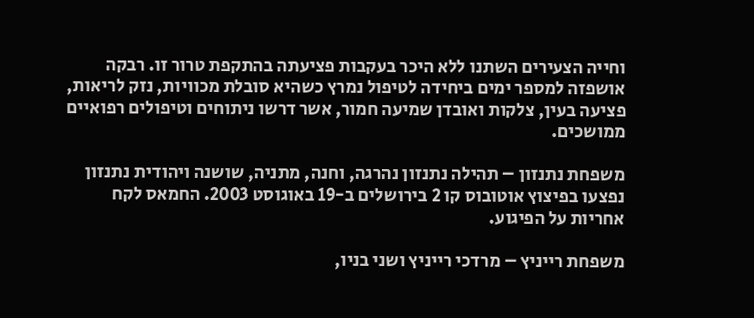וחייה הצעירים השתנו ללא היכר בעקבות פציעתה בהתקפת טרור זו. רבקה אושפזה למספר ימים ביחידה לטיפול נמרץ כשהיא סובלת מכוויות, נזק לריאות, פציעה בעין, צלקות ואובדן שמיעה חמור, אשר דרשו ניתוחים וטיפולים רפואיים ממושכים.

משפחת נתנזון – תהילה נתנזון נהרגה, וחנה, מתניה, שושנה ויהודית נתנזון נפצעו בפיצוץ אוטובוס קו 2 בירושלים ב-19 באוגוסט 2003. החמאס לקח אחריות על הפיגוע.

משפחת רייניץ – מרדכי רייניץ ושני בניו,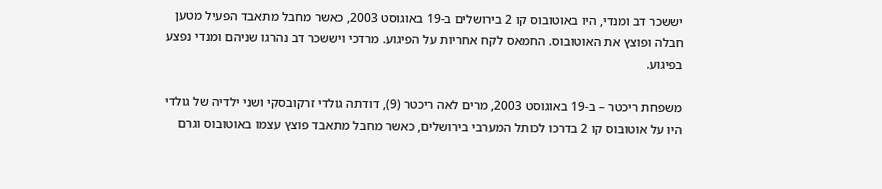יששכר דב ומנדי, היו באוטובוס קו 2 בירושלים ב-19 באוגוסט 2003, כאשר מחבל מתאבד הפעיל מטען חבלה ופוצץ את האוטובוס. החמאס לקח אחריות על הפיגוע. מרדכי ויששכר דב נהרגו שניהם ומנדי נפצע בפיגוע.

משפחת ריכטר – ב-19 באוגוסט 2003, מרים לאה ריכטר (9), דודתה גולדי זרקובסקי ושני ילדיה של גולדי היו על אוטובוס קו 2 בדרכו לכותל המערבי בירושלים, כאשר מחבל מתאבד פוצץ עצמו באוטובוס וגרם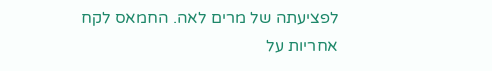לפציעתה של מרים לאה. החמאס לקח אחריות על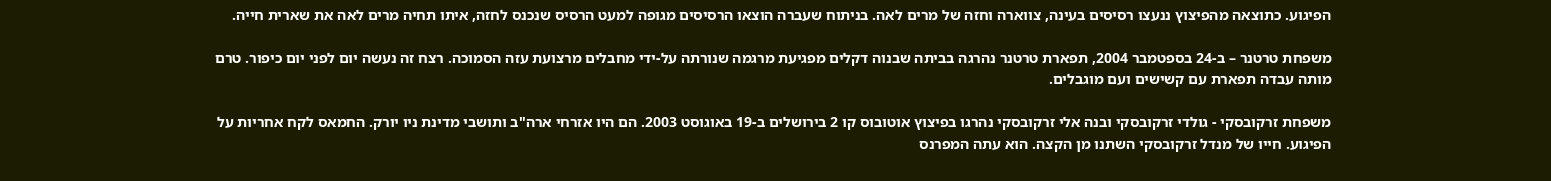הפיגוע. כתוצאה מהפיצוץ ננעצו רסיסים בעינה, צווארה וחזה של מרים לאה. בניתוח שעברה הוצאו הרסיסים מגופה למעט הרסיס שנכנס לחזה, איתו תחיה מרים לאה את שארית חייה.

משפחת טרטנר – ב-24 בספטמבר 2004, תפארת טרטנר נהרגה בביתה שבנוה דקלים מפגיעת מרגמה שנורתה על-ידי מחבלים מרצועת עזה הסמוכה. רצח זה נעשה יום לפני יום כיפור. טרם מותה עבדה תפארת עם קשישים ועם מוגבלים.

משפחת זרקובסקי - גולדי זרקובסקי ובנה אלי זרקובסקי נהרגו בפיצוץ אוטובוס קו 2 בירושלים ב-19 באוגוסט 2003. הם היו אזרחי ארה"ב ותושבי מדינת ניו יורק. החמאס לקח אחריות על הפיגוע. חייו של מנדל זרקובסקי השתנו מן הקצה. הוא עתה המפרנס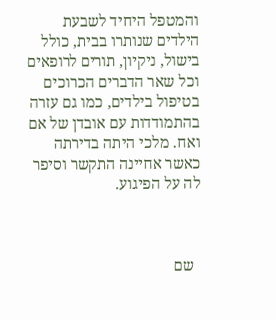והמטפל היחיד לשבעת הילדים שנותרו בבית, כולל בישול, ניקיון, תורים לרופאים וכל שאר הדברים הכרוכים בטיפול בילדים, כמו גם עזרה בהתמודדות עם אובדן של אם ואח. מלכי היתה בדירתה כאשר אחיינה התקשר וסיפר לה על הפיגוע.



  שם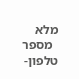מלא
  מספר טלפון-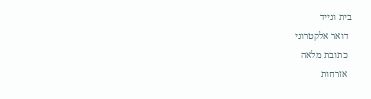בית ונייד
  דואר אלקטרוני
  כתובת מלאה
  אזרחות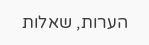הערות, שאלות